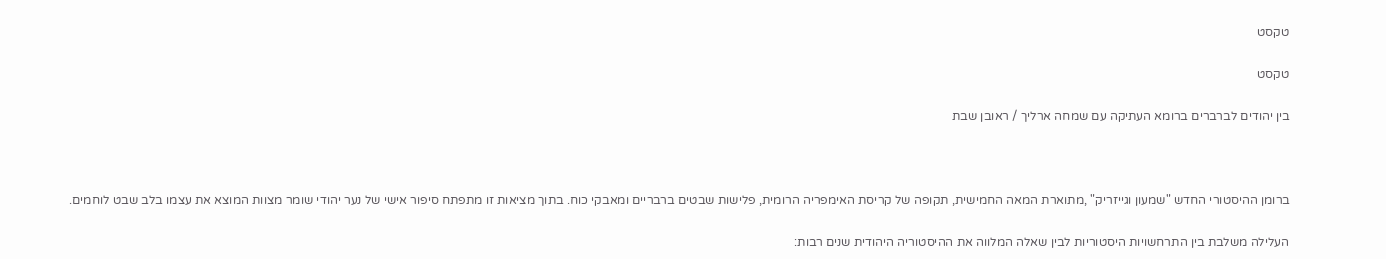טקסט

טקסט

בין יהודים לברברים ברומא העתיקה עם שמחה ארליך / ראובן שבת



ברומן ההיסטורי החדש "שמעון וגייזריק" ,מתוארת המאה החמישית, תקופה של קריסת האימפריה הרומית, פלישות שבטים ברבריים ומאבקי כוח. בתוך מציאות זו מתפתח סיפור אישי של נער יהודי שומר מצוות המוצא את עצמו בלב שבט לוחמים.

העלילה משלבת בין התרחשויות היסטוריות לבין שאלה המלווה את ההיסטוריה היהודית שנים רבות: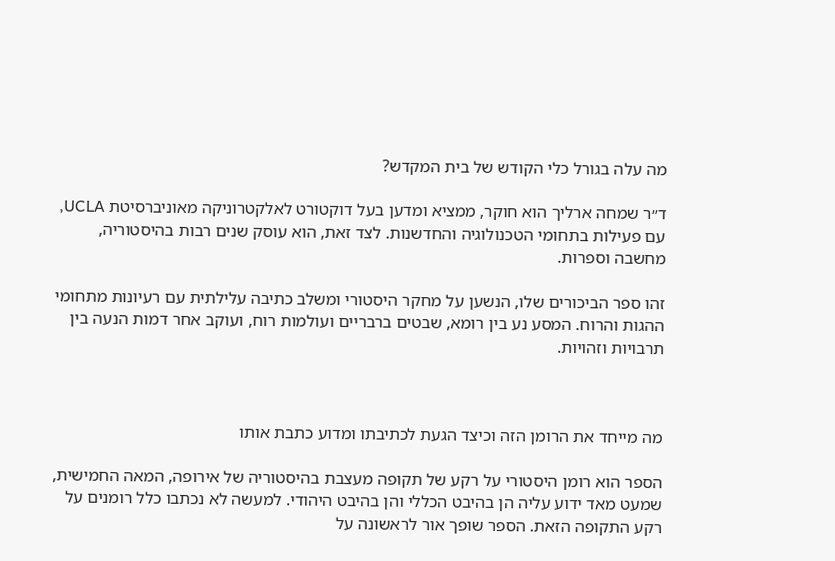מה עלה בגורל כלי הקודש של בית המקדש?

ד״ר שמחה ארליך הוא חוקר, ממציא ומדען בעל דוקטורט לאלקטרוניקה מאוניברסיטת UCLA, עם פעילות בתחומי הטכנולוגיה והחדשנות. לצד זאת, הוא עוסק שנים רבות בהיסטוריה, מחשבה וספרות.

זהו ספר הביכורים שלו, הנשען על מחקר היסטורי ומשלב כתיבה עלילתית עם רעיונות מתחומי ההגות והרוח. המסע נע בין רומא, שבטים ברבריים ועולמות רוח, ועוקב אחר דמות הנעה בין תרבויות וזהויות.



מה מייחד את הרומן הזה וכיצד הגעת לכתיבתו ומדוע כתבת אותו

הספר הוא רומן היסטורי על רקע של תקופה מעצבת בהיסטוריה של אירופה, המאה החמישית, שמעט מאד ידוע עליה הן בהיבט הכללי והן בהיבט היהודי. למעשה לא נכתבו כלל רומנים על רקע התקופה הזאת. הספר שופך אור לראשונה על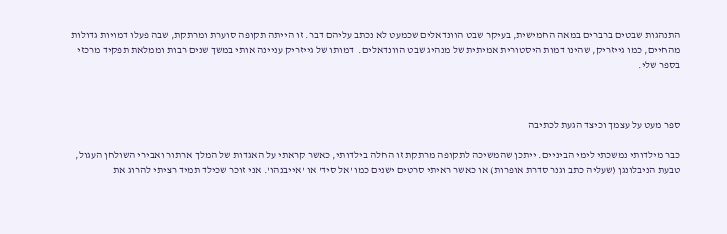התנהגות שבטים ברברים במאה החמישית, בעיקר שבט הוונדאלים שכמעט לא נכתב עליהם דבר. זו הייתה תקופה סוערת ומרתקת, שבה פעלו דמויות גדולות מהחיים, כמו גייזריק, שהינו דמות היסטורית אמיתית של מנהיג שבט הוונדאלים.  דמותו של גייזריק עניינה אותי במשך שנים רבות וממלאת תפקיד מרכזי בספר שלי.



ספר מעט על עצמך וכיצד הגעת לכתיבה

כבר מילדותי נמשכתי לימי הביניים. ייתכן שהמשיכה לתקופה מרתקת זו החלה בילדותי, כאשר קראתי על האגדות של המלך ארתור ואבירי השולחן העגול, טבעת הניבלונגן (שעליה כתב וגנר סדרת אופרות) או כאשר ראיתי סרטים ישנים כמו 'אל סיד' או 'אייבנהו'. אני זוכר שכילד תמיד רציתי להרוג את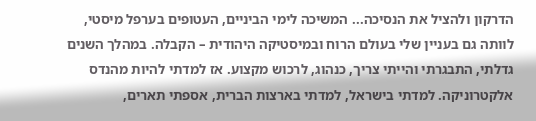הדרקון ולהציל את הנסיכה... המשיכה לימי הביניים, העטופים בערפל מיסטי, לוותה גם בעניין שלי בעולם הרוח ובמיסטיקה היהודית – הקבלה. במהלך השנים גדלתי, התבגרתי והייתי צריך, כנהוג, לרכוש מקצוע. אז למדתי להיות מהנדס אלקטרוניקה. למדתי בישראל, למדתי בארצות הברית, אספתי תארים,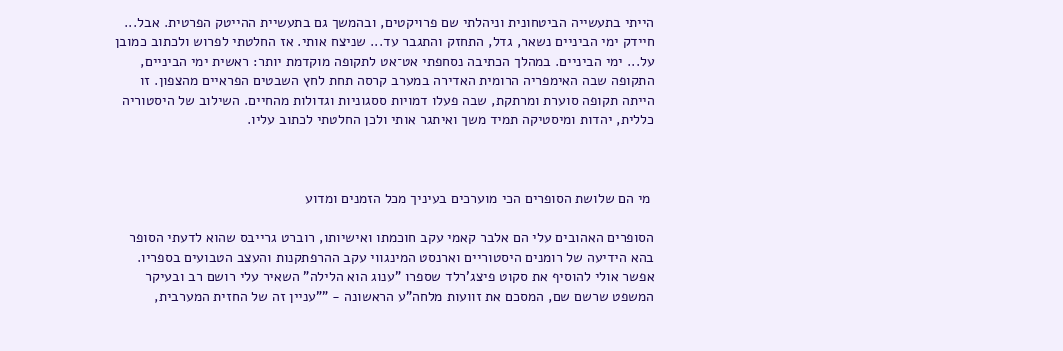הייתי בתעשייה הביטחונית וניהלתי שם פרויקטים, ובהמשך גם בתעשיית ההייטק הפרטית. אבל... חיידק ימי הביניים נשאר, גדל, התחזק והתגבר עד... שניצח אותי. אז החלטתי לפרוש ולכתוב כמובן על... ימי הביניים. במהלך הכתיבה נסחפתי אט־אט לתקופה מוקדמת יותר: ראשית ימי הביניים, התקופה שבה האימפריה הרומית האדירה במערב קרסה תחת לחץ השבטים הפראיים מהצפון. זו הייתה תקופה סוערת ומרתקת, שבה פעלו דמויות ססגוניות וגדולות מהחיים. השילוב של היסטוריה כללית, יהדות ומיסטיקה תמיד משך ואיתגר אותי ולכן החלטתי לכתוב עליו.



 מי הם שלושת הסופרים הכי מוערכים בעיניך מכל הזמנים ומדוע

הסופרים האהובים עלי הם אלבר קאמי עקב חוכמתו ואישיותו, רוברט גרייבס שהוא לדעתי הסופר בהא הידיעה של רומנים היסטוריים וארנסט המינגווי עקב ההרפתקנות והעצב הטבועים בספריו. אפשר אולי להוסיף את סקוט פיצג'רלד שספרו "ענוג הוא הלילה" השאיר עלי רושם רב ובעיקר המשפט שרשם שם, המסכם את זוועות מלחה"ע הראשונה - "”עניין זה של החזית המערבית,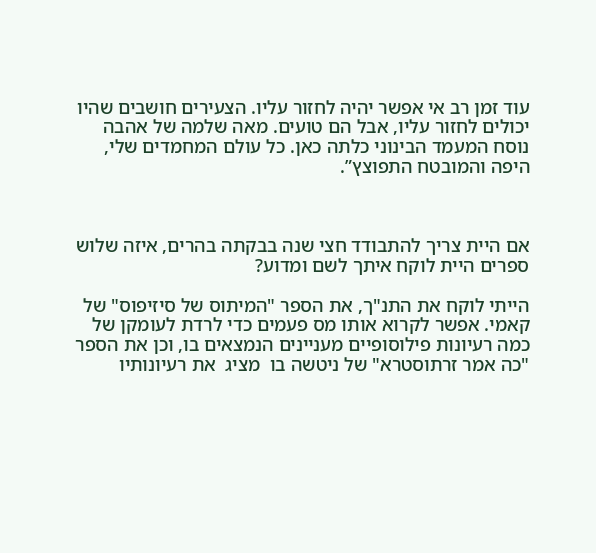עוד זמן רב אי אפשר יהיה לחזור עליו. הצעירים חושבים שהיו יכולים לחזור עליו, אבל הם טועים. מאה שלמה של אהבה נוסח המעמד הבינוני כלתה כאן. כל עולם המחמדים שלי, היפה והמובטח התפוצץ”.



אם היית צריך להתבודד חצי שנה בבקתה בהרים, איזה שלוש ספרים היית לוקח איתך לשם ומדוע?

הייתי לוקח את התנ"ך, את הספר "המיתוס של סיזיפוס" של קאמי. אפשר לקרוא אותו מס פעמים כדי לרדת לעומקן של כמה רעיונות פילוסופיים מעניינים הנמצאים בו, וכן את הספר "כה אמר זרתוסטרא" של ניטשה בו  מציג  את רעיונותיו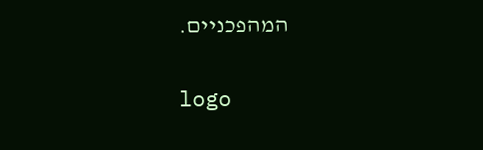המהפכניים.

logo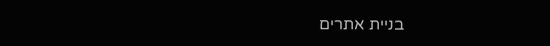בניית אתרים